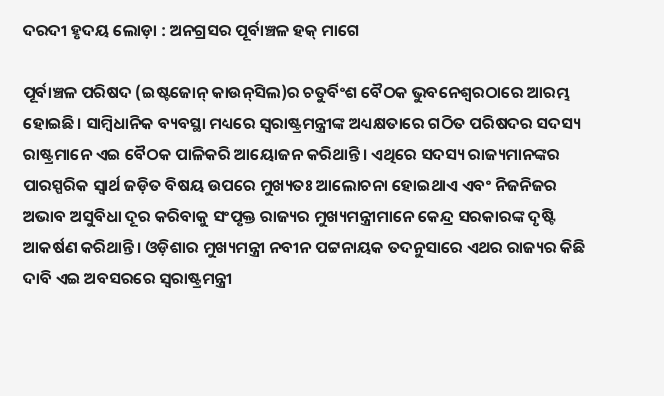ଦରଦୀ ହୃଦୟ ଲୋଡ଼ା : ଅନଗ୍ରସର ପୂର୍ବାଞ୍ଚଳ ହକ୍‌ ମାଗେ

ପୂର୍ବାଞ୍ଚଳ ପରିଷଦ (ଇଷ୍ଟଜୋନ୍‌ କାଉନ୍‌ସିଲ)ର ଚତୁର୍ବିଂଶ ବୈଠକ ଭୁବନେଶ୍ବରଠାରେ ଆରମ୍ଭ ହୋଇଛି। ସାମ୍ବିଧାନିକ ବ୍ୟବସ୍ଥା ମଧ୍ୟରେ ସ୍ବରାଷ୍ଟ୍ରମନ୍ତ୍ରୀଙ୍କ ଅଧ୍ୟକ୍ଷତାରେ ଗଠିତ ପରିଷଦର ସଦସ୍ୟ ରାଷ୍ଟ୍ରମାନେ ଏଇ ବୈଠକ ପାଳିକରି ଆୟୋଜନ କରିଥାନ୍ତି। ଏଥିରେ ସଦସ୍ୟ ରାଜ୍ୟମାନଙ୍କର ପାରସ୍ପରିକ ସ୍ବାର୍ଥ ଜଡ଼ିତ ବିଷୟ ଉପରେ ମୁଖ୍ୟତଃ ଆଲୋଚନା ହୋଇଥାଏ ଏବଂ ନିଜନିଜର ଅଭାବ ଅସୁବିଧା ଦୂର କରିବାକୁ ସଂପୃକ୍ତ ରାଜ୍ୟର ମୁଖ୍ୟମନ୍ତ୍ରୀମାନେ କେନ୍ଦ୍ର ସରକାରଙ୍କ ଦୃଷ୍ଟି ଆକର୍ଷଣ କରିଥାନ୍ତି। ଓଡ଼ିଶାର ମୁଖ୍ୟମନ୍ତ୍ରୀ ନବୀନ ପଟ୍ଟନାୟକ ତଦନୁସାରେ ଏଥର ରାଜ୍ୟର କିଛି ଦାବି ଏଇ ଅବସରରେ ସ୍ବରାଷ୍ଟ୍ରମନ୍ତ୍ରୀ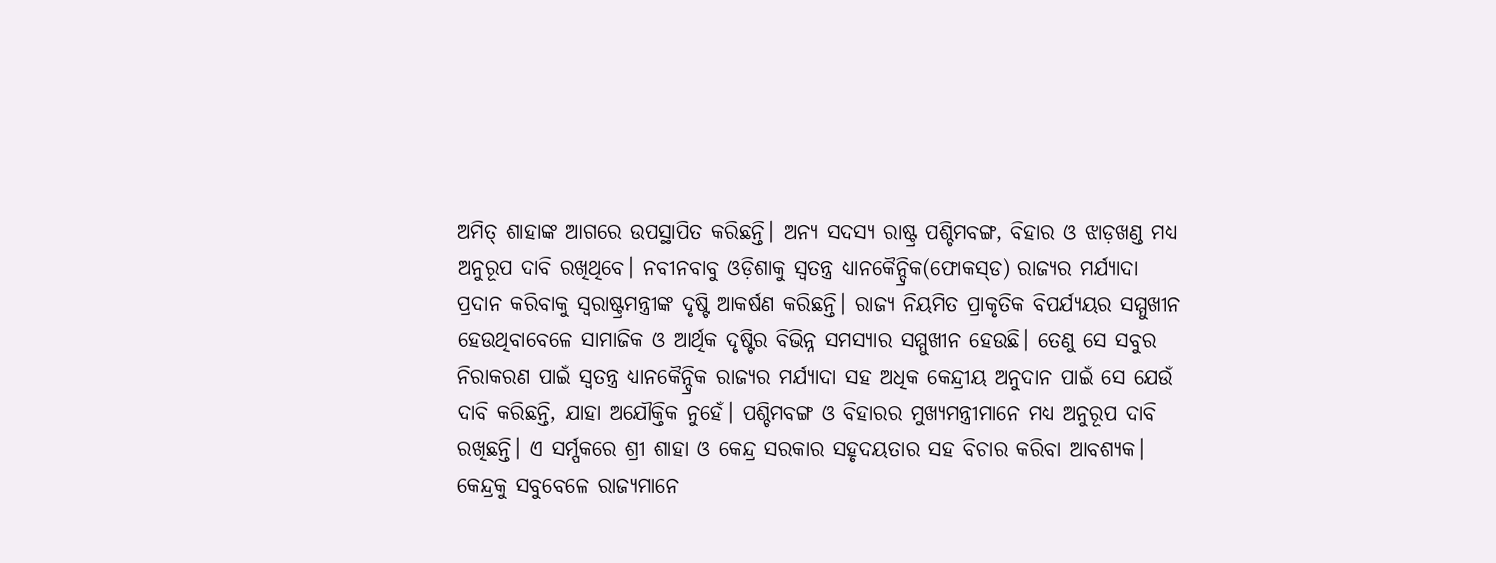ଅମିତ୍‌ ଶାହାଙ୍କ ଆଗରେ ଉପସ୍ଥାପିତ କରିଛନ୍ତି। ଅନ୍ୟ ସଦସ୍ୟ ରାଷ୍ଟ୍ର ପଶ୍ଚିମବଙ୍ଗ, ବିହାର ଓ ଝାଡ଼ଖଣ୍ଡ ମଧ୍ୟ ଅନୁରୂପ ଦାବି ରଖିଥିବେ। ନବୀନବାବୁ ଓଡ଼ିଶାକୁ ସ୍ବତନ୍ତ୍ର ଧ୍ୟାନକୈନ୍ଦ୍ରିକ(ଫୋକସ୍‌ଡ) ରାଜ୍ୟର ମର୍ଯ୍ୟାଦା ପ୍ରଦାନ କରିବାକୁ ସ୍ବରାଷ୍ଟ୍ରମନ୍ତ୍ରୀଙ୍କ ଦୃଷ୍ଟି ଆକର୍ଷଣ କରିଛନ୍ତି। ରାଜ୍ୟ ନିୟମିତ ପ୍ରାକୃତିକ ବିପର୍ଯ୍ୟୟର ସମ୍ମୁଖୀନ ହେଉଥିବାବେଳେ ସାମାଜିକ ଓ ଆର୍ଥିକ ଦୃଷ୍ଟିର ବିଭିନ୍ନ ସମସ୍ୟାର ସମ୍ମୁଖୀନ ହେଉଛି। ତେଣୁ ସେ ସବୁର ନିରାକରଣ ପାଇଁ ସ୍ବତନ୍ତ୍ର ଧ୍ୟାନକୈନ୍ଦ୍ରିକ ରାଜ୍ୟର ମର୍ଯ୍ୟାଦା ସହ ଅଧିକ କେନ୍ଦ୍ରୀୟ ଅନୁଦାନ ପାଇଁ ସେ ଯେଉଁ ଦାବି କରିଛନ୍ତି, ଯାହା ଅଯୌକ୍ତିକ ନୁହେଁ। ପଶ୍ଚିମବଙ୍ଗ ଓ ବିହାରର ମୁଖ୍ୟମନ୍ତ୍ରୀମାନେ ମଧ୍ୟ ଅନୁରୂପ ଦାବି ରଖିଛନ୍ତି। ଏ ସର୍ମ୍ପକରେ ଶ୍ରୀ ଶାହା ଓ କେନ୍ଦ୍ର ସରକାର ସହୃଦୟତାର ସହ ବିଚାର କରିବା ଆବଶ୍ୟକ। କେନ୍ଦ୍ରକୁ ସବୁବେଳେ ରାଜ୍ୟମାନେ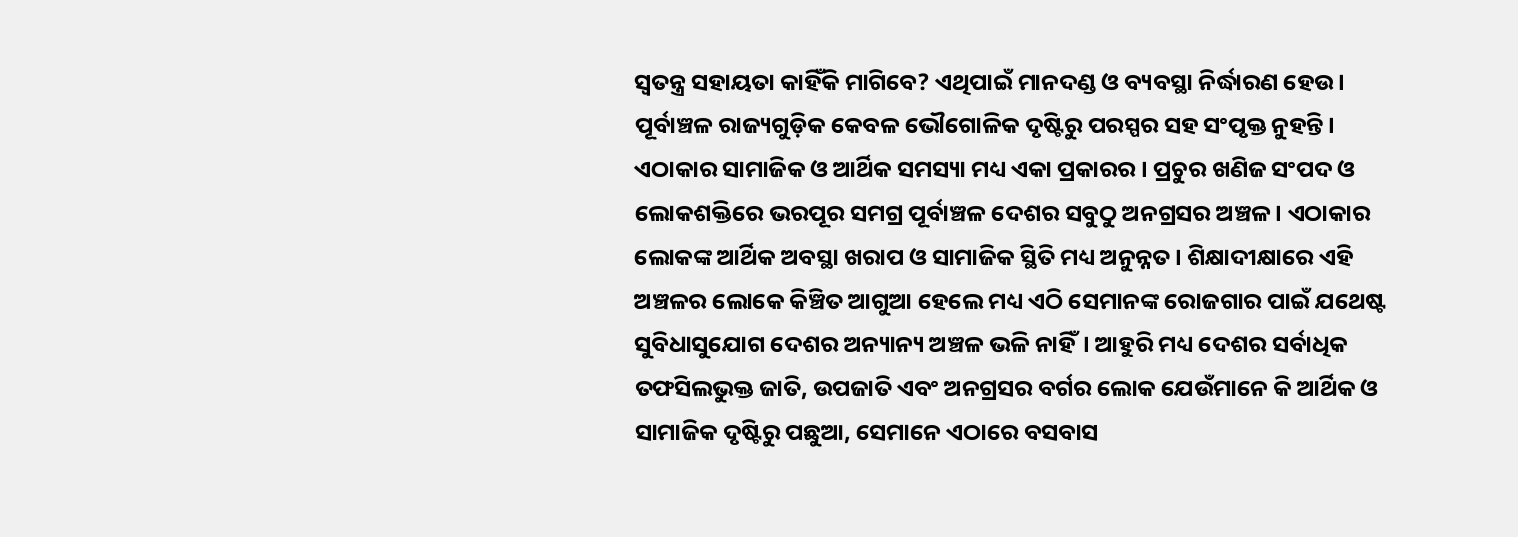ସ୍ବତନ୍ତ୍ର ସହାୟତା କାହିଁକି ମାଗିବେ? ଏଥିପାଇଁ ମାନଦଣ୍ଡ ଓ ବ୍ୟବସ୍ଥା ନିର୍ଦ୍ଧାରଣ ହେଉ।
ପୂର୍ବାଞ୍ଚଳ ରାଜ୍ୟଗୁଡ଼ିକ କେବଳ ଭୌଗୋଳିକ ଦୃଷ୍ଟିରୁ ପରସ୍ପର ସହ ସଂପୃକ୍ତ ନୁହନ୍ତି। ଏଠାକାର ସାମାଜିକ ଓ ଆର୍ଥିକ ସମସ୍ୟା ମଧ୍ୟ ଏକା ପ୍ରକାରର। ପ୍ରଚୁର ଖଣିଜ ସଂପଦ ଓ ଲୋକଶକ୍ତିରେ ଭରପୂର ସମଗ୍ର ପୂର୍ବାଞ୍ଚଳ ଦେଶର ସବୁଠୁ ଅନଗ୍ରସର ଅଞ୍ଚଳ। ଏଠାକାର ଲୋକଙ୍କ ଆର୍ଥିକ ଅବସ୍ଥା ଖରାପ ଓ ସାମାଜିକ ସ୍ଥିତି ମଧ୍ୟ ଅନୁନ୍ନତ। ଶିକ୍ଷାଦୀକ୍ଷାରେ ଏହି ଅଞ୍ଚଳର ଲୋକେ କିଞ୍ଚିତ ଆଗୁଆ ହେଲେ ମଧ୍ୟ ଏଠି ସେମାନଙ୍କ ରୋଜଗାର ପାଇଁ ଯଥେଷ୍ଟ ସୁବିଧାସୁଯୋଗ ଦେଶର ଅନ୍ୟାନ୍ୟ ଅଞ୍ଚଳ ଭଳି ନାହିଁ। ଆହୁରି ମଧ୍ୟ ଦେଶର ସର୍ବାଧିକ ତଫସିଲଭୁକ୍ତ ଜାତି, ଉପଜାତି ଏବଂ ଅନଗ୍ରସର ବର୍ଗର ଲୋକ ଯେଉଁମାନେ କି ଆର୍ଥିକ ଓ ସାମାଜିକ ଦୃଷ୍ଟିରୁ ପଛୁଆ, ସେମାନେ ଏଠାରେ ବସବାସ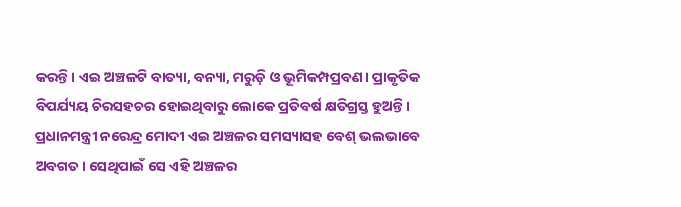କରନ୍ତି। ଏଇ ଅଞ୍ଚଳଟି ବାତ୍ୟା, ବନ୍ୟା, ମରୁଡ଼ି ଓ ଭୂମିକମ୍ପପ୍ରବଣ। ପ୍ରାକୃତିକ ବିପର୍ଯ୍ୟୟ ଚିରସହଚର ହୋଇଥିବାରୁ ଲୋକେ ପ୍ରତିବର୍ଷ କ୍ଷତିଗ୍ରସ୍ତ ହୁଅନ୍ତି।
ପ୍ରଧାନମନ୍ତ୍ରୀ ନରେନ୍ଦ୍ର ମୋଦୀ ଏଇ ଅଞ୍ଚଳର ସମସ୍ୟାସହ ବେଶ୍‌ ଭଲଭାବେ ଅବଗତ। ସେଥିପାଇଁ ସେ ଏହି ଅଞ୍ଚଳର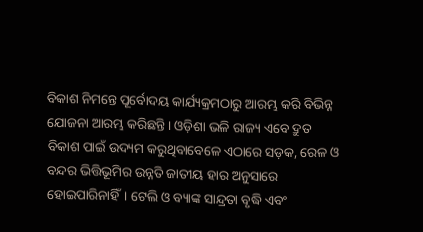ବିକାଶ ନିମନ୍ତେ ପୂର୍ବୋଦୟ କାର୍ଯ୍ୟକ୍ରମଠାରୁ ଆରମ୍ଭ କରି ବିଭିନ୍ନ ଯୋଜନା ଆରମ୍ଭ କରିଛନ୍ତି। ଓଡ଼ିଶା ଭଳି ରାଜ୍ୟ ଏବେ ଦ୍ରୁତ ବିକାଶ ପାଇଁ ଉଦ୍ୟମ କରୁଥିବାବେଳେ ଏଠାରେ ସଡ଼କ, ରେଳ ଓ ବନ୍ଦର ଭିତ୍ତିଭୂମିର ଉନ୍ନତି ଜାତୀୟ ହାର ଅନୁସାରେ ହୋଇପାରିନାହିଁ। ଟେଲି ଓ ବ୍ୟାଙ୍କ ସାନ୍ଦ୍ରତା ବୃଦ୍ଧି ଏବଂ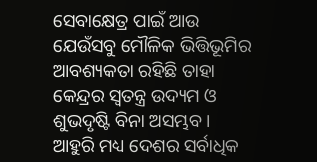ସେବାକ୍ଷେତ୍ର ପାଇଁ ଆଉ ଯେଉଁସବୁ ମୌଳିକ ଭିତ୍ତିଭୂମିର ଆବଶ୍ୟକତା ରହିଛି ତାହା କେନ୍ଦ୍ରର ସ୍ବତନ୍ତ୍ର ଉଦ୍ୟମ ଓ ଶୁଭଦୃଷ୍ଟି ବିନା ଅସମ୍ଭବ। ଆହୁରି ମଧ୍ୟ ଦେଶର ସର୍ବାଧିକ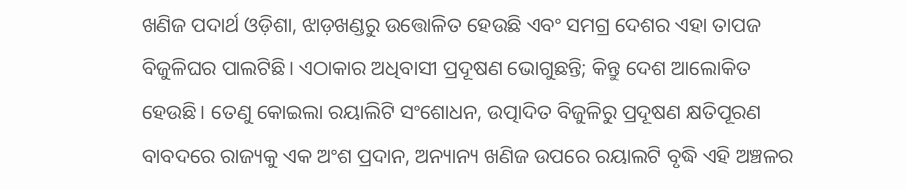ଖଣିଜ ପଦାର୍ଥ ଓଡ଼ିଶା, ଝାଡ଼ଖଣ୍ଡରୁ ଉତ୍ତୋଳିତ ହେଉଛି ଏବଂ ସମଗ୍ର ଦେଶର ଏହା ତାପଜ ବିଜୁଳିଘର ପାଲଟିଛି। ଏଠାକାର ଅଧିବାସୀ ପ୍ରଦୂଷଣ ଭୋଗୁଛନ୍ତି; କିନ୍ତୁ ଦେଶ ଆଲୋକିତ ହେଉଛି। ତେଣୁ କୋଇଲା ରୟାଲିଟି ସଂଶୋଧନ, ଉତ୍ପାଦିତ ବିଜୁଳିରୁ ପ୍ରଦୂଷଣ କ୍ଷତିପୂରଣ ବାବଦରେ ରାଜ୍ୟକୁ ଏକ ଅଂଶ ପ୍ରଦାନ, ଅନ୍ୟାନ୍ୟ ଖଣିଜ ଉପରେ ରୟାଲଟି ବୃଦ୍ଧି ଏହି ଅଞ୍ଚଳର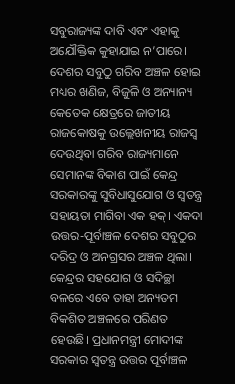ସବୁରାଜ୍ୟଙ୍କ ଦାବି ଏବଂ ଏହାକୁ ଅଯୌକ୍ତିକ କୁହାଯାଇ ନ’ପାରେ।
ଦେଶର ସବୁଠୁ ଗରିବ ଅଞ୍ଚଳ ହୋଇ ମଧ୍ୟର ଖଣିଜ, ବିଜୁଳି ଓ ଅନ୍ୟାନ୍ୟ କେତେକ କ୍ଷେତ୍ରରେ ଜାତୀୟ ରାଜକୋଷକୁ ଉଲ୍ଲେଖନୀୟ ରାଜସ୍ବ ଦେଉଥିବା ଗରିବ ରାଜ୍ୟମାନେ ସେମାନଙ୍କ ବିକାଶ ପାଇଁ କେନ୍ଦ୍ର ସରକାରଙ୍କୁ ସୁବିଧାସୁଯୋଗ ଓ ସ୍ବତନ୍ତ୍ର ସହାୟତା ମାଗିବା ଏକ ହକ୍‌। ଏକଦା ଉତ୍ତର-ପୂର୍ବାଞ୍ଚଳ ଦେଶର ସବୁଠୁର ଦରିଦ୍ର ଓ ଅନଗ୍ରସର ଅଞ୍ଚଳ ଥିଲା। କେନ୍ଦ୍ରର ସହଯୋଗ ଓ ସଦିଚ୍ଛା ବଳରେ ଏବେ ତାହା ଅନ୍ୟତମ ବିକଶିତ ଅଞ୍ଚଳରେ ପରିଣତ ହେଉଛି। ପ୍ରଧାନମନ୍ତ୍ରୀ ମୋଦୀଙ୍କ ସରକାର ସ୍ବତନ୍ତ୍ର ଉତ୍ତର ପୂର୍ବାଞ୍ଚଳ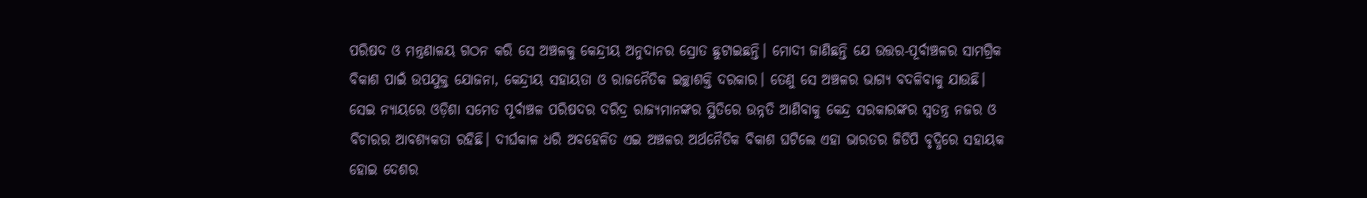ପରିଷଦ ଓ ମନ୍ତ୍ରଣାଳୟ ଗଠନ କରି ସେ ଅଞ୍ଚଳକୁ କେନ୍ଦ୍ରୀୟ ଅନୁଦାନର ସ୍ରୋତ ଛୁଟାଇଛନ୍ତି। ମୋଦୀ ଜାଣିଛନ୍ତି ଯେ ଉତ୍ତର-ପୂର୍ବାଞ୍ଚଳର ସାମଗ୍ରିକ ବିକାଶ ପାଇଁ ଉପଯୁକ୍ତ ଯୋଜନା, କେନ୍ଦ୍ରୀୟ ସହାୟତା ଓ ରାଜନୈତିକ ଇଚ୍ଛାଶକ୍ତି ଦରକାର। ତେଣୁ ସେ ଅଞ୍ଚଳର ଭାଗ୍ୟ ବଦଳିବାକୁ ଯାଉଛି।
ସେଇ ନ୍ୟାୟରେ ଓଡ଼ିଶା ସମେତ ପୂର୍ବାଞ୍ଚଳ ପରିଷଦର ଦରିଦ୍ର ରାଜ୍ୟମାନଙ୍କର ସ୍ଥିତିରେ ଉନ୍ନତି ଆଣିବାକୁ କେନ୍ଦ୍ର ସରକାରଙ୍କର ସ୍ବତନ୍ତ୍ର ନଜର ଓ ବିଚାରର ଆବଶ୍ୟକତା ରହିଛି। ଦୀର୍ଘକାଳ ଧରି ଅବହେଳିତ ଏଇ ଅଞ୍ଚଳର ଅର୍ଥନୈତିକ ବିକାଶ ଘଟିଲେ ଏହା ଭାରତର ଜିଡିପି ବୃଦ୍ଧିରେ ସହାୟକ ହୋଇ ଦେଶର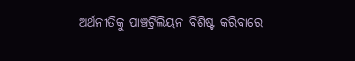ଅର୍ଥନୀତିକୁ ପାଞ୍ଚଟ୍ରିଲିୟନ ବିଶିଷ୍ଟ କରିବାରେ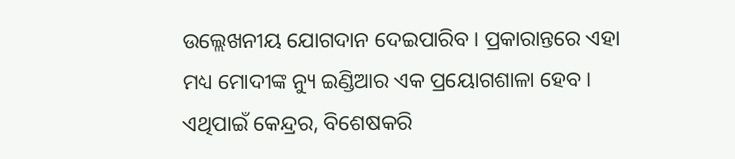ଉଲ୍ଲେଖନୀୟ ଯୋଗଦାନ ଦେଇପାରିବ। ପ୍ରକାରାନ୍ତରେ ଏହା ମଧ୍ୟ ମୋଦୀଙ୍କ ନ୍ୟୁ ଇଣ୍ଡିଆର ଏକ ପ୍ରୟୋଗଶାଳା ହେବ। ଏଥିପାଇଁ କେନ୍ଦ୍ରର, ବିଶେଷକରି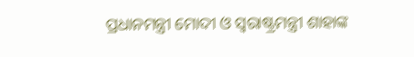ପ୍ରଧାନମନ୍ତ୍ରୀ ମୋଦୀ ଓ ସ୍ବରାଷ୍ଟ୍ରମନ୍ତ୍ରୀ ଶାହାଙ୍କ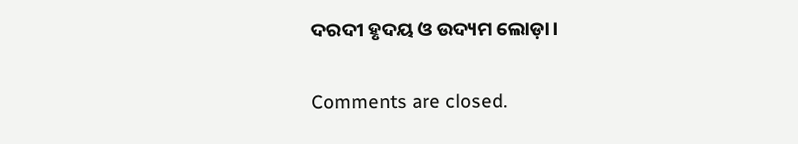ଦରଦୀ ହୃଦୟ ଓ ଉଦ୍ୟମ ଲୋଡ଼ା।

Comments are closed.